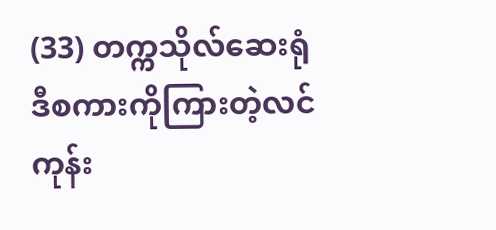(33) တက္ကသိုလ်ဆေးရုံ
ဒီစကားကိုကြားတဲ့လင်ကုန်း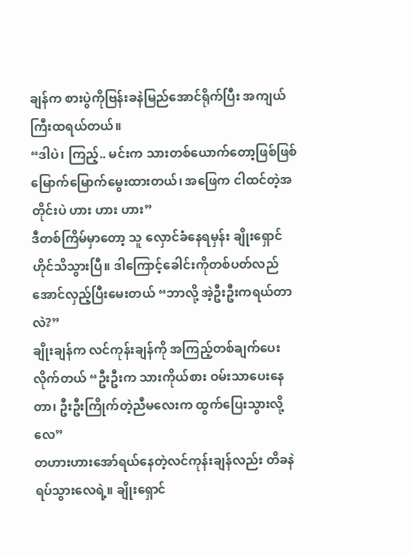ချန်က စားပွဲကိုဗြန်းခနဲမြည်အောင်ရိုက်ပြီး အကျယ်ကြီးထရယ်တယ်။
“ဒါပဲ၊ ကြည့်.. မင်းက သားတစ်ယောက်တော့ဖြစ်ဖြစ်မြောက်မြောက်မွေးထားတယ်၊ အဖြေက ငါထင်တဲ့အတိုင်းပဲ ဟား ဟား ဟား”
ဒီတစ်ကြိမ်မှာတော့ သူ လှောင်ခံနေရမှန်း ချိုးရှောင်ဟိုင်သိသွားပြီ။ ဒါကြောင့်ခေါင်းကိုတစ်ပတ်လည်အောင်လှည့်ပြီးမေးတယ် “ဘာလို့ အဲ့ဦးဦးကရယ်တာလဲ?”
ချိုးချန်က လင်ကုန်းချန်ကို အကြည့်တစ်ချက်ပေးလိုက်တယ် “ဦးဦးက သားကိုယ်စား ဝမ်းသာပေးနေတာ၊ ဦးဦးကြိုက်တဲ့ညီမလေးက ထွက်ပြေးသွားလို့လေ”
တဟားဟားအော်ရယ်နေတဲ့လင်ကုန်းချန်လည်း တိခနဲရပ်သွားလေရဲ့။ ချိုးရှောင်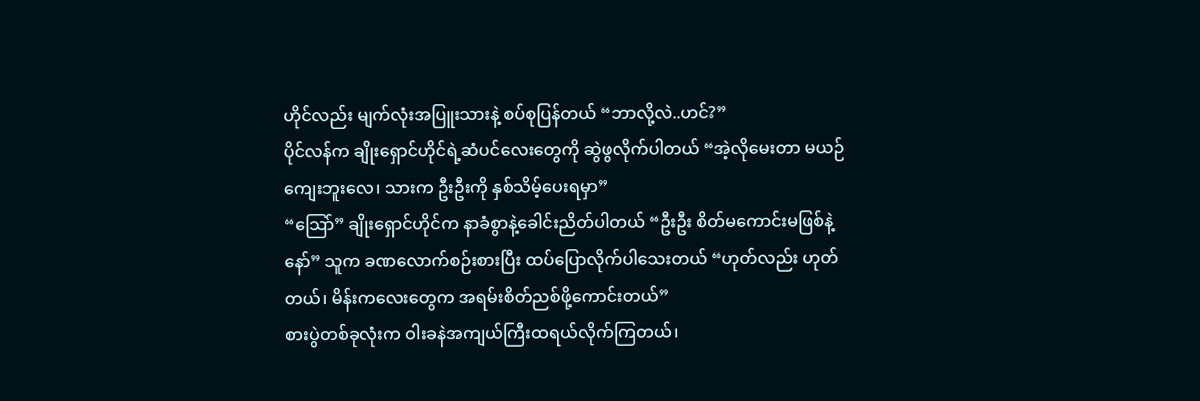ဟိုင်လည်း မျက်လုံးအပြူးသားနဲ့ စပ်စုပြန်တယ် “ဘာလို့လဲ..ဟင်?”
ပိုင်လန်က ချိုးရှောင်ဟိုင်ရဲ့ဆံပင်လေးတွေကို ဆွဲဖွလိုက်ပါတယ် “အဲ့လိုမေးတာ မယဉ်ကျေးဘူးလေ၊ သားက ဦးဦးကို နှစ်သိမ့်ပေးရမှာ”
“သြော်” ချိုးရှောင်ဟိုင်က နာခံစွာနဲ့ခေါင်းညိတ်ပါတယ် “ဦးဦး စိတ်မကောင်းမဖြစ်နဲ့နော်” သူက ခဏလောက်စဉ်းစားပြီး ထပ်ပြောလိုက်ပါသေးတယ် “ဟုတ်လည်း ဟုတ်တယ်၊ မိန်းကလေးတွေက အရမ်းစိတ်ညစ်ဖို့ကောင်းတယ်”
စားပွဲတစ်ခုလုံးက ဝါးခနဲအကျယ်ကြီးထရယ်လိုက်ကြတယ်၊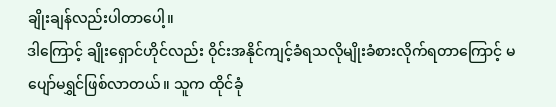ချိုးချန်လည်းပါတာပေါ့။
ဒါကြောင့် ချိုးရှောင်ဟိုင်လည်း ဝိုင်းအနိုင်ကျင့်ခံရသလိုမျိုးခံစားလိုက်ရတာကြောင့် မပျော်မရွှင်ဖြစ်လာတယ်။ သူက ထိုင်ခုံ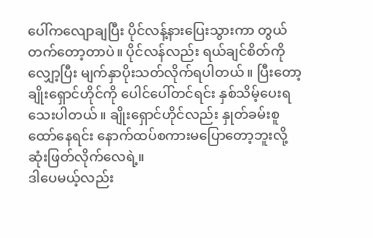ပေါ်ကလျောချပြီး ပိုင်လန့်နားပြေးသွားကာ တွယ်တက်တော့တာပဲ။ ပိုင်လန်လည်း ရယ်ချင်စိတ်ကိုလျှော့ပြီး မျက်နှာပိုးသတ်လိုက်ရပါတယ်။ ပြီးတော့ ချိုးရှောင်ဟိုင်ကို ပေါင်ပေါ်တင်ရင်း နှစ်သိမ့်ပေးရသေးပါတယ်။ ချိုးရှောင်ဟိုင်လည်း နှုတ်ခမ်းစူထော်နေရင်း နောက်ထပ်စကားမပြောတော့ဘူးလို့ ဆုံးဖြတ်လိုက်လေရဲ့။
ဒါပေမယ့်လည်း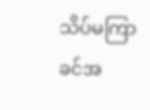သိပ်မကြာခင်အ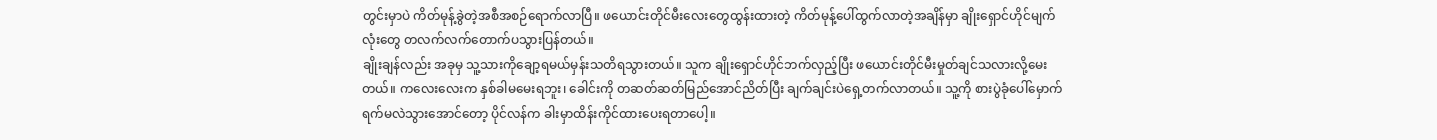တွင်းမှာပဲ ကိတ်မုန့်ခွဲတဲ့အစီအစဉ်ရောက်လာပြီ။ ဖယောင်းတိုင်မီးလေးတွေထွန်းထားတဲ့ ကိတ်မုန့်ပေါ်ထွက်လာတဲ့အချိန်မှာ ချိုးရှောင်ဟိုင်မျက်လုံးတွေ တလက်လက်တောက်ပသွားပြန်တယ်။
ချိုးချန်လည်း အခုမှ သူ့သားကိုချော့ရမယ်မှန်းသတိရသွားတယ်။ သူက ချိုးရှောင်ဟိုင်ဘက်လှည့်ပြီး ဖယောင်းတိုင်မီးမှုတ်ချင်သလားလို့မေးတယ်။ ကလေးလေးက နှစ်ခါမမေးရဘူး၊ ခေါင်းကို တဆတ်ဆတ်မြည်အောင်ညိတ်ပြီး ချက်ချင်းပဲရှေ့တက်လာတယ်။ သူ့ကို စားပွဲခုံပေါ်မှောက်ရက်မလဲသွားအောင်တော့ ပိုင်လန်က ခါးမှာထိန်းကိုင်ထားပေးရတာပေါ့။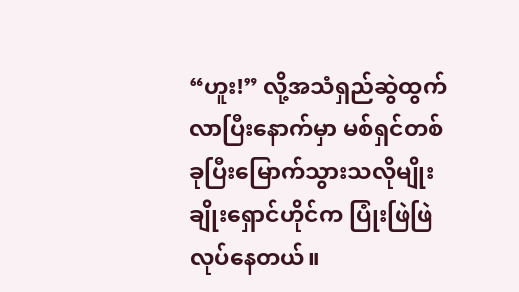“ဟူး!” လို့အသံရှည်ဆွဲထွက်လာပြီးနောက်မှာ မစ်ရှင်တစ်ခုပြီးမြောက်သွားသလိုမျိုး ချိုးရှောင်ဟိုင်က ပြုံးဖြဲဖြဲလုပ်နေတယ်။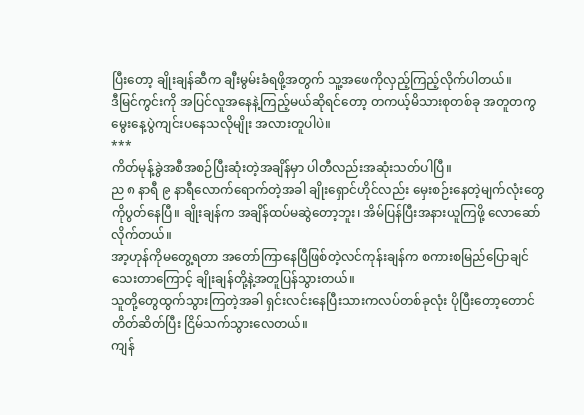ပြီးတော့ ချိုးချန်ဆီက ချီးမွမ်းခံရဖို့အတွက် သူ့အဖေကိုလှည့်ကြည့်လိုက်ပါတယ်။
ဒီမြင်ကွင်းကို အပြင်လူအနေနဲ့ကြည့်မယ်ဆိုရင်တော့ တကယ့်မိသားစုတစ်ခု အတူတကွမွေးနေ့ပွဲကျင်းပနေသလိုမျိုး အလားတူပါပဲ။
***
ကိတ်မုန့်ခွဲအစီအစဉ်ပြီးဆုံးတဲ့အချိန်မှာ ပါတီလည်းအဆုံးသတ်ပါပြီ။
ည ၈ နာရီ ၉ နာရီလောက်ရောက်တဲ့အခါ ချိုးရှောင်ဟိုင်လည်း မှေးစဉ်းနေတဲ့မျက်လုံးတွေကိုပွတ်နေပြီ။ ချိုးချန်က အချိန်ထပ်မဆွဲတော့ဘူး၊ အိမ်ပြန်ပြီးအနားယူကြဖို့ လောဆော်လိုက်တယ်။
အာ့ဟုန်ကိုမတွေ့ရတာ အတော်ကြာနေပြီဖြစ်တဲ့လင်ကုန်းချန်က စကားစမြည်ပြောချင်သေးတာကြောင့် ချိုးချန်တို့နဲ့အတူပြန်သွားတယ်။
သူတို့တွေထွက်သွားကြတဲ့အခါ ရှင်းလင်းနေပြီးသားကလပ်တစ်ခုလုံး ပိုပြီးတော့တောင် တိတ်ဆိတ်ပြီး ငြိမ်သက်သွားလေတယ်။
ကျန်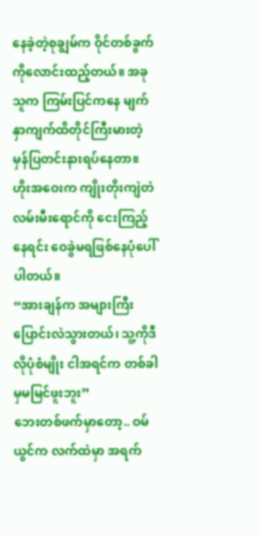နေခဲ့တဲ့စုချွမ်က ဝိုင်တစ်ခွက်ကိုလောင်းထည့်တယ်။ အခုသူက ကြမ်းပြင်ကနေ မျက်နှာကျက်ထိတိုင်ကြီးမားတဲ့ မှန်ပြတင်းနားရပ်နေတာ။ ဟိုးအဝေးက ကျိုးတိုးကျဲတဲလမ်းမီးရောင်ကို ငေးကြည့်နေရင်း ဝေခွဲမရဖြစ်နေပုံပေါ်ပါတယ်။
“အားချန်က အများကြီးပြောင်းလဲသွားတယ်၊ သူ့ကိုဒီလိုပုံစံမျိုး ငါအရင်က တစ်ခါမှမမြင်ဖူးဘူး”
ဘေးတစ်ဖက်မှာတော့.. ဝမ်ယွင်က လက်ထဲမှာ အရက်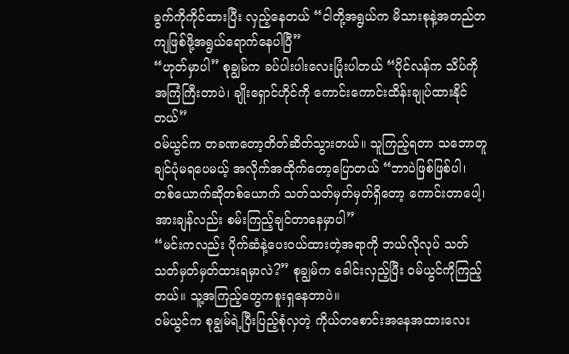ခွက်ကိုကိုင်ထားပြီး လှည့်နေတယ် “ငါတို့အရွယ်က မိသားစုနဲ့အတည်တကျဖြစ်ဖို့အရွယ်ရောက်နေပါပြီ”
“ဟုတ်မှာပါ” စုချွမ်က ခပ်ပါးပါးလေးပြုံးပါတယ် “ပိုင်လန်က သိပ်ကိုအကြံကြီးတာပဲ၊ ချိုးရှောင်ဟိုင်ကို ကောင်းကောင်းထိန်းချုပ်ထားနိုင်တယ်”
ဝမ်ယွင်က တခဏတော့တိတ်ဆိတ်သွားတယ်။ သူကြည့်ရတာ သဘောတူချင်ပုံမရပေမယ့် အလိုက်အထိုက်တော့ပြောတယ် “ဘာပဲဖြစ်ဖြစ်ပါ၊ တစ်ယောက်ဆိုတစ်ယောက် သတ်သတ်မှတ်မှတ်ရှိတော့ ကောင်းတာပေါ့၊ အားချန်လည်း စမ်းကြည့်ချင်တာနေမှာပါ”
“မင်းကလည်း ပိုက်ဆံနဲ့ပေးဝယ်ထားတဲ့အရာကို ဘယ်လိုလုပ် သတ်သတ်မှတ်မှတ်ထားရမှာလဲ?” စုချွမ်က ခေါင်းလှည့်ပြီး ဝမ်ယွင်ကိုကြည့်တယ်။ သူ့အကြည့်တွေကစူးရှနေတာပဲ။
ဝမ်ယွင်က စုချွမ်ရဲ့ပြီးပြည့်စုံလှတဲ့ ကိုယ်တစောင်းအနေအထားလေး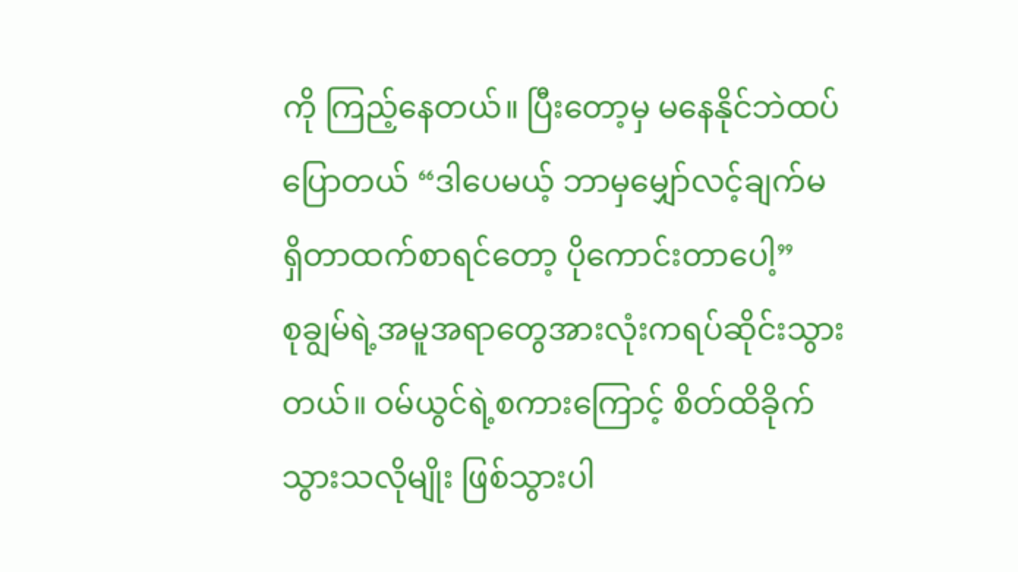ကို ကြည့်နေတယ်။ ပြီးတော့မှ မနေနိုင်ဘဲထပ်ပြောတယ် “ဒါပေမယ့် ဘာမှမျှော်လင့်ချက်မရှိတာထက်စာရင်တော့ ပိုကောင်းတာပေါ့”
စုချွမ်ရဲ့အမူအရာတွေအားလုံးကရပ်ဆိုင်းသွားတယ်။ ဝမ်ယွင်ရဲ့စကားကြောင့် စိတ်ထိခိုက်သွားသလိုမျိုး ဖြစ်သွားပါ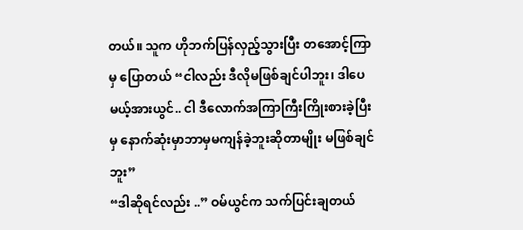တယ်။ သူက ဟိုဘက်ပြန်လှည့်သွားပြီး တအောင့်ကြာမှ ပြောတယ် “ငါလည်း ဒီလိုမဖြစ်ချင်ပါဘူး၊ ဒါပေမယ့်အားယွင်.. ငါ ဒီလောက်အကြာကြီးကြိုးစားခဲ့ပြီးမှ နောက်ဆုံးမှာဘာမှမကျန်ခဲ့ဘူးဆိုတာမျိုး မဖြစ်ချင်ဘူး”
“ဒါဆိုရင်လည်း ..” ဝမ်ယွင်က သက်ပြင်းချတယ်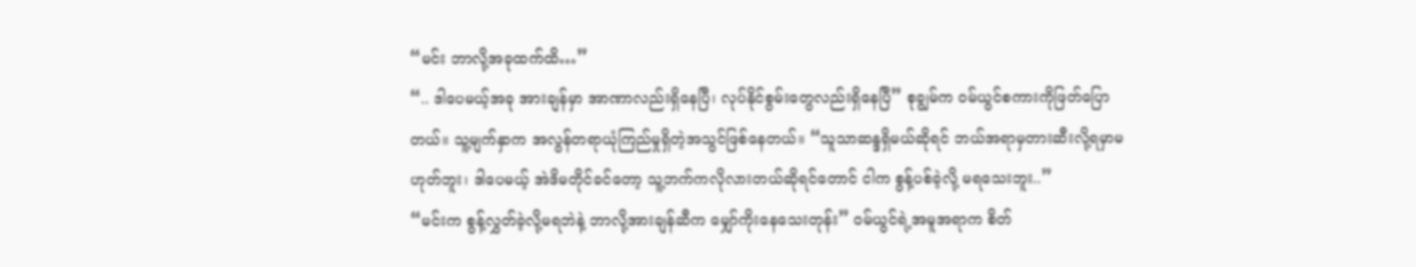“မင်း ဘာလို့အခုထက်ထိ…”
“.. ဒါပေမယ့်အခု အားချန်မှာ အာဏာလည်းရှိနေပြီ၊ လုပ်နိုင်စွမ်းတွေလည်းရှိနေပြီ” စုချွမ်က ဝမ်ယွင်စကားကိုဖြတ်ပြောတယ်။ သူ့မျက်နှာက အလွန်တရာယုံကြည်မှုရှိတဲ့အသွင်ဖြစ်နေတယ်။ “သူသာဆန္ဒရှိမယ်ဆိုရင် ဘယ်အရာမှတားဆီးလို့ရမှာမဟုတ်ဘူး၊ ဒါပေမယ့် အဲဒိမတိုင်ခင်တော့ သူ့ဘက်ကလိုလားတယ်ဆိုရင်တောင် ငါက စွန့်ပစ်ခဲ့လို့ မရသေးဘူး..”
“မင်းက စွန့်လွှတ်ခဲ့လို့မရဘဲနဲ့ ဘာလို့အားချန်ဆီက မျှော်ကိုးနေသေးတုန်း” ဝမ်ယွင်ရဲ့အမူအရာက စိတ်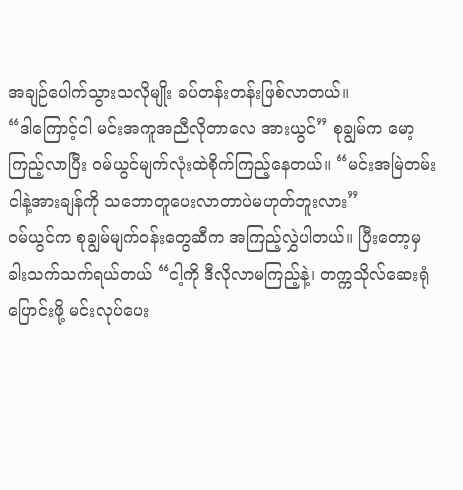အချဉ်ပေါက်သွားသလိုမျိုး ခပ်တန်းတန်းဖြစ်လာတယ်။
“ဒါကြောင့်ငါ မင်းအကူအညီလိုတာလေ အားယွင်” စုချွမ်က မော့ကြည့်လာပြီး ဝမ်ယွင်မျက်လုံးထဲစိုက်ကြည့်နေတယ်။ “မင်းအမြဲတမ်း ငါနဲ့အားချန်ကို သဘောတူပေးလာတာပဲမဟုတ်ဘူးလား”
ဝမ်ယွင်က စုချွမ်မျက်ဝန်းတွေဆီက အကြည့်လွှဲပါတယ်။ ပြီးတော့မှ ခါးသက်သက်ရယ်တယ် “ငါ့ကို ဒီလိုလာမကြည့်နဲ့၊ တက္ကသိုလ်ဆေးရုံပြောင်းဖို့ မင်းလုပ်ပေး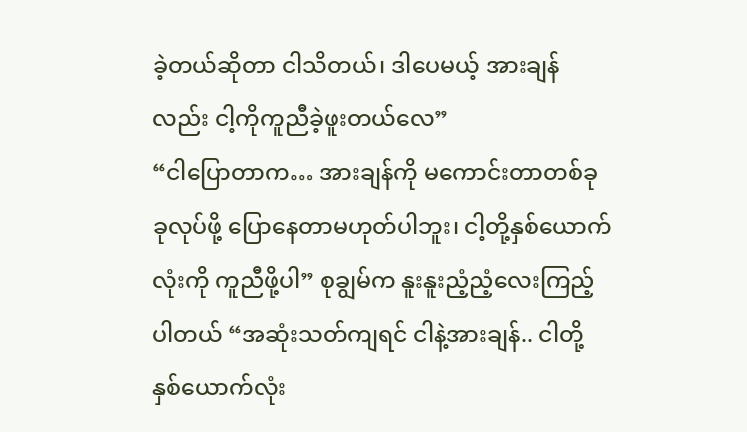ခဲ့တယ်ဆိုတာ ငါသိတယ်၊ ဒါပေမယ့် အားချန်လည်း ငါ့ကိုကူညီခဲ့ဖူးတယ်လေ”
“ငါပြောတာက… အားချန်ကို မကောင်းတာတစ်ခုခုလုပ်ဖို့ ပြောနေတာမဟုတ်ပါဘူး၊ ငါ့တို့နှစ်ယောက်လုံးကို ကူညီဖို့ပါ” စုချွမ်က နူးနူးညံ့ညံ့လေးကြည့်ပါတယ် “အဆုံးသတ်ကျရင် ငါနဲ့အားချန်.. ငါတို့နှစ်ယောက်လုံး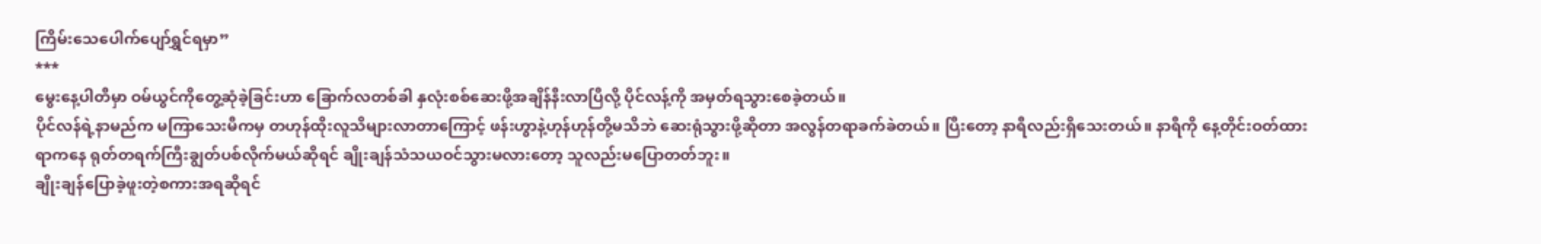ကြိမ်းသေပေါက်ပျော်ရွှင်ရမှာ”
***
မွေးနေ့ပါတီမှာ ဝမ်ယွင်ကိုတွေ့ဆုံခဲ့ခြင်းဟာ ခြောက်လတစ်ခါ နှလုံးစစ်ဆေးဖို့အချိန်နီးလာပြီလို့ ပိုင်လန့်ကို အမှတ်ရသွားစေခဲ့တယ်။
ပိုင်လန်ရဲ့နာမည်က မကြာသေးမီကမှ တဟုန်ထိုးလူသိများလာတာကြောင့် ဖန်းဟွာနဲ့ဟုန်ဟုန်တို့မသိဘဲ ဆေးရုံသွားဖို့ဆိုတာ အလွန်တရာခက်ခဲတယ်။ ပြီးတော့ နာရီလည်းရှိသေးတယ်။ နာရီကို နေ့တိုင်းဝတ်ထားရာကနေ ရုတ်တရက်ကြီးချွတ်ပစ်လိုက်မယ်ဆိုရင် ချိုးချန်သံသယဝင်သွားမလားတော့ သူလည်းမပြောတတ်ဘူး။
ချိုးချန်ပြောခဲ့ဖူးတဲ့စကားအရဆိုရင်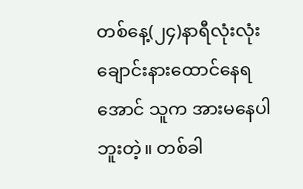တစ်နေ့(၂၄)နာရီလုံးလုံးချောင်းနားထောင်နေရအောင် သူက အားမနေပါဘူးတဲ့။ တစ်ခါ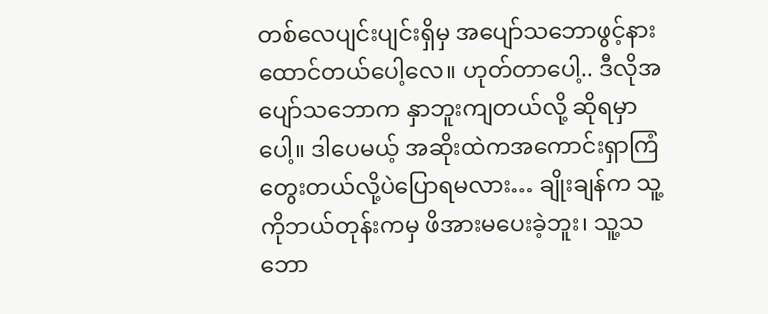တစ်လေပျင်းပျင်းရှိမှ အပျော်သဘောဖွင့်နားထောင်တယ်ပေါ့လေ။ ဟုတ်တာပေါ့.. ဒီလိုအပျော်သဘောက နှာဘူးကျတယ်လို့ ဆိုရမှာပေါ့။ ဒါပေမယ့် အဆိုးထဲကအကောင်းရှာကြံတွေးတယ်လို့ပဲပြောရမလား… ချိုးချန်က သူ့ကိုဘယ်တုန်းကမှ ဖိအားမပေးခဲ့ဘူး၊ သူ့သဘော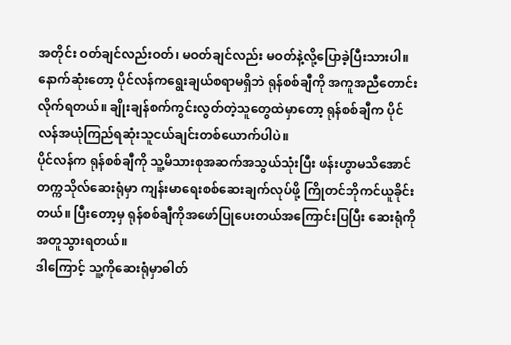အတိုင်း ဝတ်ချင်လည်းဝတ်၊ မဝတ်ချင်လည်း မဝတ်နဲ့လို့ပြောခဲ့ပြီးသားပါ။
နောက်ဆုံးတော့ ပိုင်လန်ကရွေးချယ်စရာမရှိဘဲ ရုန်စစ်ချီကို အကူအညီတောင်းလိုက်ရတယ်။ ချိုးချန်စက်ကွင်းလွတ်တဲ့သူတွေထဲမှာတော့ ရုန်စစ်ချီက ပိုင်လန်အယုံကြည်ရဆုံးသူငယ်ချင်းတစ်ယောက်ပါပဲ။
ပိုင်လန်က ရုန်စစ်ချီကို သူ့မိသားစုအဆက်အသွယ်သုံးပြီး ဖန်းဟွာမသိအောင် တက္ကသိုလ်ဆေးရုံမှာ ကျန်းမာရေးစစ်ဆေးချက်လုပ်ဖို့ ကြိုတင်ဘိုကင်ယူခိုင်းတယ်။ ပြီးတော့မှ ရုန်စစ်ချီကိုအဖော်ပြုပေးတယ်အကြောင်းပြပြီး ဆေးရုံကိုအတူသွားရတယ်။
ဒါကြောင့် သူ့ကိုဆေးရုံမှာဓါတ်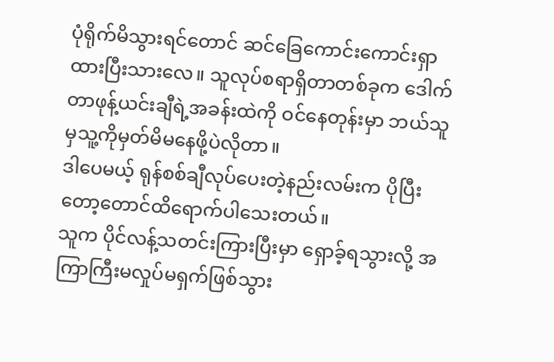ပုံရိုက်မိသွားရင်တောင် ဆင်ခြေကောင်းကောင်းရှာထားပြီးသားလေ။ သူလုပ်စရာရှိတာတစ်ခုက ဒေါက်တာဖုန့်ယင်းချီရဲ့အခန်းထဲကို ဝင်နေတုန်းမှာ ဘယ်သူမှသူ့ကိုမှတ်မိမနေဖို့ပဲလိုတာ။
ဒါပေမယ့် ရုန်စစ်ချီလုပ်ပေးတဲ့နည်းလမ်းက ပိုပြီးတော့တောင်ထိရောက်ပါသေးတယ်။
သူက ပိုင်လန့်သတင်းကြားပြီးမှာ ရှောခ့်ရသွားလို့ အကြာကြီးမလှုပ်မရှက်ဖြစ်သွား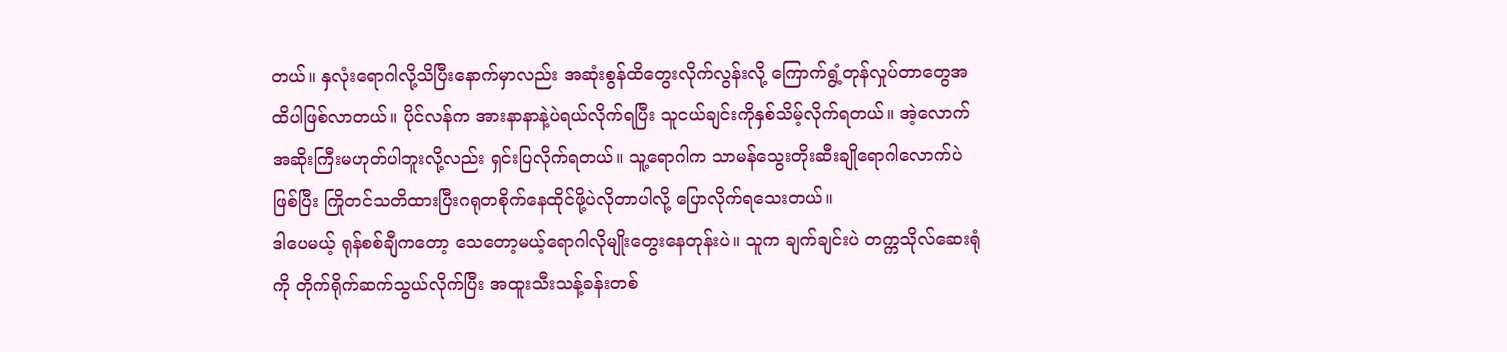တယ်။ နှလုံးရောဂါလို့သိပြီးနောက်မှာလည်း အဆုံးစွန်ထိတွေးလိုက်လွန်းလို့ ကြောက်ရွံ့တုန်လှုပ်တာတွေအထိပါဖြစ်လာတယ်။ ပိုင်လန်က အားနာနာနဲ့ပဲရယ်လိုက်ရပြီး သူငယ်ချင်းကိုနှစ်သိမ့်လိုက်ရတယ်။ အဲ့လောက်အဆိုးကြီးမဟုတ်ပါဘူးလို့လည်း ရှင်းပြလိုက်ရတယ်။ သူ့ရောဂါက သာမန်သွေးတိုးဆီးချိုရောဂါလောက်ပဲဖြစ်ပြီး ကြိုတင်သတိထားပြီးဂရုတစိုက်နေထိုင်ဖို့ပဲလိုတာပါလို့ ပြောလိုက်ရသေးတယ်။
ဒါပေမယ့် ရုန်စစ်ချီကတော့ သေတော့မယ့်ရောဂါလိုမျိုးတွေးနေတုန်းပဲ။ သူက ချက်ချင်းပဲ တက္ကသိုလ်ဆေးရုံကို တိုက်ရိုက်ဆက်သွယ်လိုက်ပြီး အထူးသီးသန့်ခန်းတစ်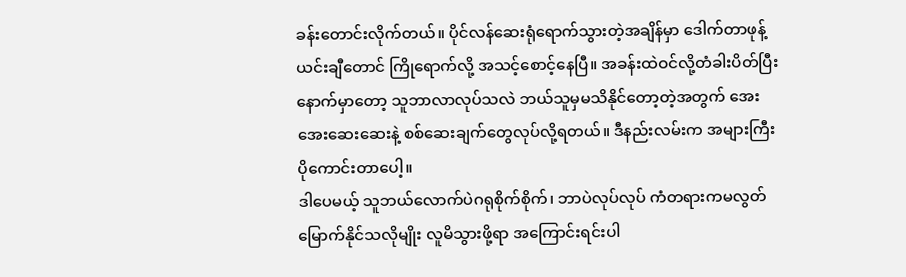ခန်းတောင်းလိုက်တယ်။ ပိုင်လန်ဆေးရုံရောက်သွားတဲ့အချိန်မှာ ဒေါက်တာဖုန့်ယင်းချီတောင် ကြိုရောက်လို့ အသင့်စောင့်နေပြီ။ အခန်းထဲဝင်လို့တံခါးပိတ်ပြီးနောက်မှာတော့ သူဘာလာလုပ်သလဲ ဘယ်သူမှမသိနိုင်တော့တဲ့အတွက် အေးအေးဆေးဆေးနဲ့ စစ်ဆေးချက်တွေလုပ်လို့ရတယ်။ ဒီနည်းလမ်းက အများကြီးပိုကောင်းတာပေါ့။
ဒါပေမယ့် သူဘယ်လောက်ပဲဂရုစိုက်စိုက်၊ ဘာပဲလုပ်လုပ် ကံတရားကမလွတ်မြောက်နိုင်သလိုမျိုး လူမိသွားဖို့ရာ အကြောင်းရင်းပါ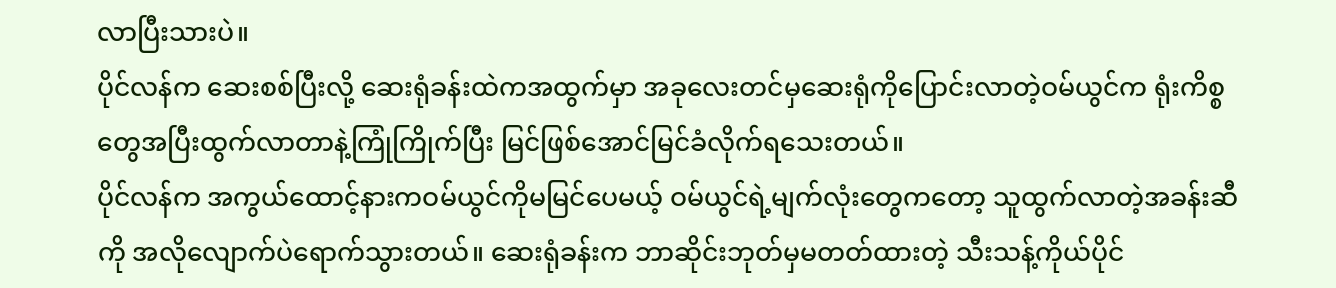လာပြီးသားပဲ။
ပိုင်လန်က ဆေးစစ်ပြီးလို့ ဆေးရုံခန်းထဲကအထွက်မှာ အခုလေးတင်မှဆေးရုံကိုပြောင်းလာတဲ့ဝမ်ယွင်က ရုံးကိစ္စတွေအပြီးထွက်လာတာနဲ့ကြုံကြိုက်ပြီး မြင်ဖြစ်အောင်မြင်ခံလိုက်ရသေးတယ်။
ပိုင်လန်က အကွယ်ထောင့်နားကဝမ်ယွင်ကိုမမြင်ပေမယ့် ဝမ်ယွင်ရဲ့မျက်လုံးတွေကတော့ သူထွက်လာတဲ့အခန်းဆီကို အလိုလျောက်ပဲရောက်သွားတယ်။ ဆေးရုံခန်းက ဘာဆိုင်းဘုတ်မှမတတ်ထားတဲ့ သီးသန့်ကိုယ်ပိုင်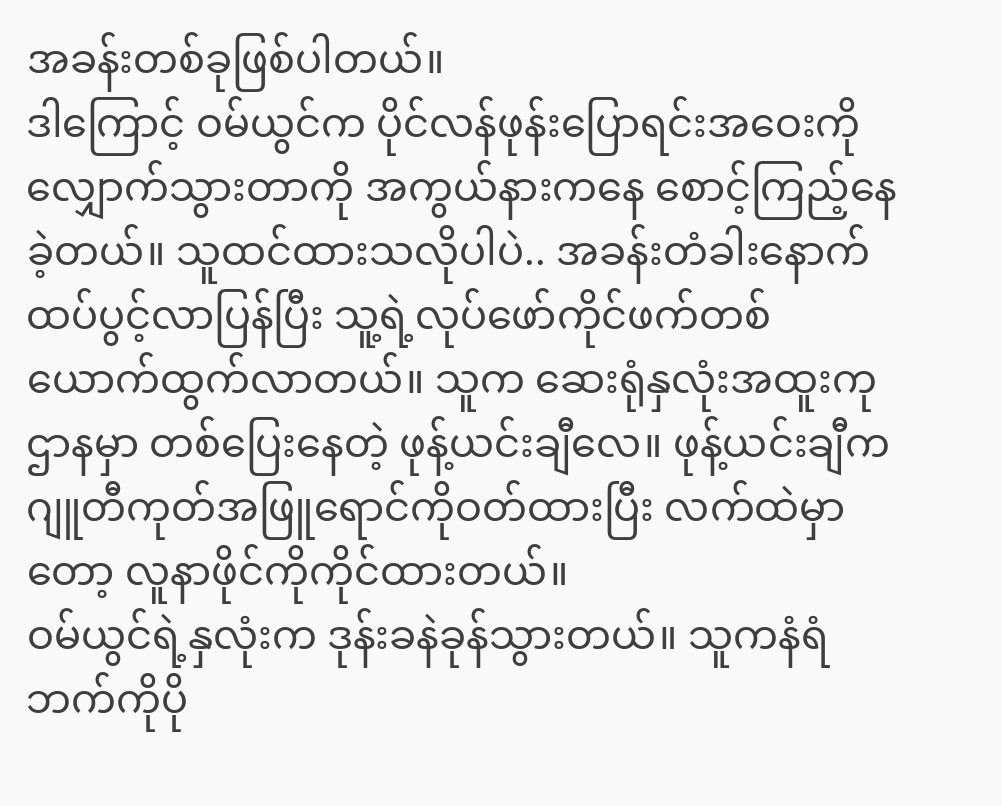အခန်းတစ်ခုဖြစ်ပါတယ်။
ဒါကြောင့် ဝမ်ယွင်က ပိုင်လန်ဖုန်းပြောရင်းအဝေးကိုလျှောက်သွားတာကို အကွယ်နားကနေ စောင့်ကြည့်နေခဲ့တယ်။ သူထင်ထားသလိုပါပဲ.. အခန်းတံခါးနောက်ထပ်ပွင့်လာပြန်ပြီး သူ့ရဲ့လုပ်ဖော်ကိုင်ဖက်တစ်ယောက်ထွက်လာတယ်။ သူက ဆေးရုံနှလုံးအထူးကုဌာနမှာ တစ်ပြေးနေတဲ့ ဖုန့်ယင်းချီလေ။ ဖုန့်ယင်းချီက ဂျူတီကုတ်အဖြူရောင်ကိုဝတ်ထားပြီး လက်ထဲမှာတော့ လူနာဖိုင်ကိုကိုင်ထားတယ်။
ဝမ်ယွင်ရဲ့နှလုံးက ဒုန်းခနဲခုန်သွားတယ်။ သူကနံရံဘက်ကိုပို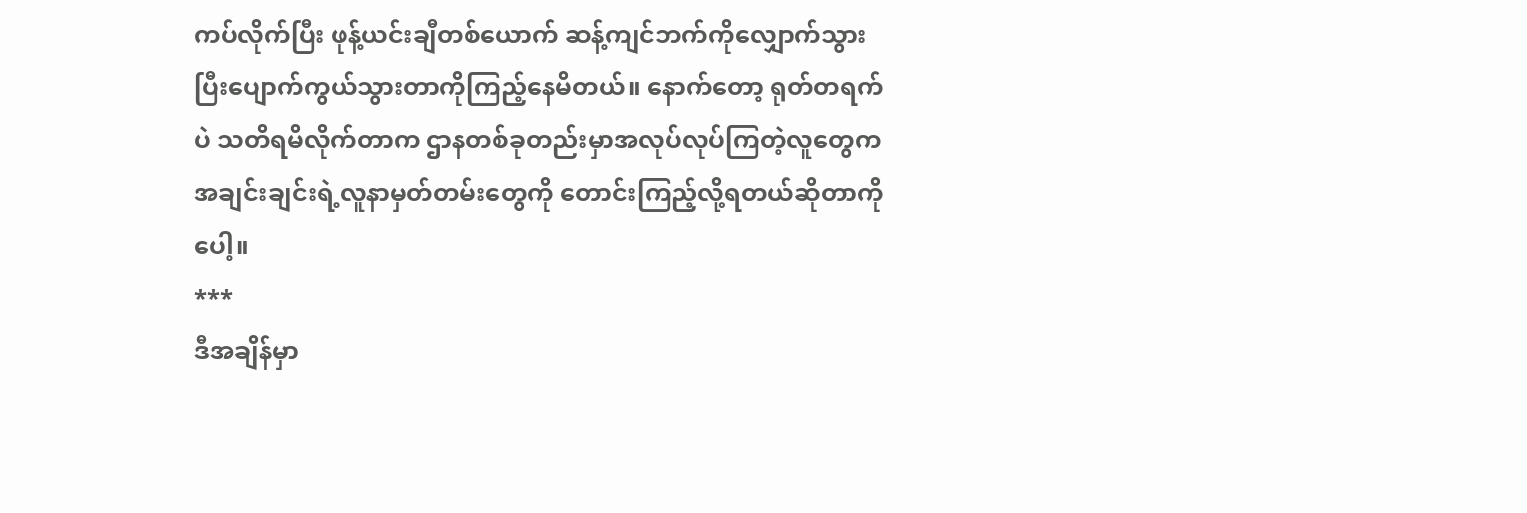ကပ်လိုက်ပြီး ဖုန့်ယင်းချီတစ်ယောက် ဆန့်ကျင်ဘက်ကိုလျှောက်သွားပြီးပျောက်ကွယ်သွားတာကိုကြည့်နေမိတယ်။ နောက်တော့ ရုတ်တရက်ပဲ သတိရမိလိုက်တာက ဌာနတစ်ခုတည်းမှာအလုပ်လုပ်ကြတဲ့လူတွေက အချင်းချင်းရဲ့လူနာမှတ်တမ်းတွေကို တောင်းကြည့်လို့ရတယ်ဆိုတာကိုပေါ့။
***
ဒီအချိန်မှာ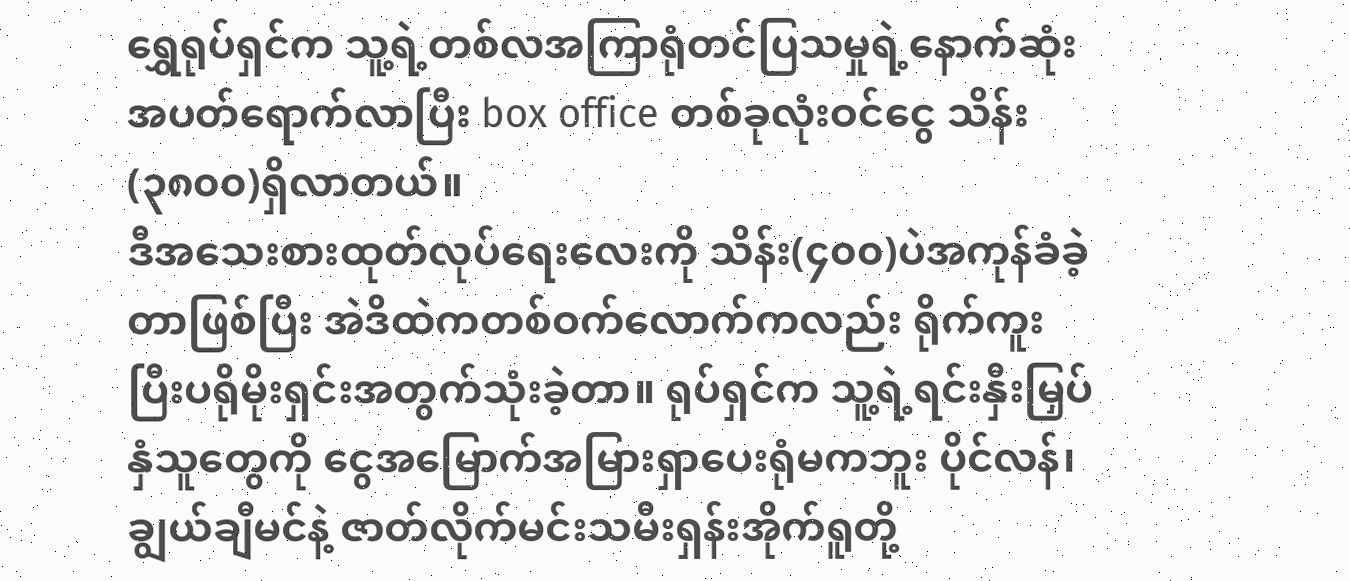ရွှေရုပ်ရှင်က သူ့ရဲ့တစ်လအကြာရုံတင်ပြသမှုရဲ့နောက်ဆုံးအပတ်ရောက်လာပြီး box office တစ်ခုလုံးဝင်ငွေ သိန်း(၃၈၀၀)ရှိလာတယ်။
ဒီအသေးစားထုတ်လုပ်ရေးလေးကို သိန်း(၄၀၀)ပဲအကုန်ခံခဲ့တာဖြစ်ပြီး အဲဒိထဲကတစ်ဝက်လောက်ကလည်း ရိုက်ကူးပြီးပရိုမိုးရှင်းအတွက်သုံးခဲ့တာ။ ရုပ်ရှင်က သူ့ရဲ့ရင်းနှီးမြှပ်နှံသူတွေကို ငွေအမြောက်အမြားရှာပေးရုံမကဘူး ပိုင်လန်၊ ချွယ်ချီမင်နဲ့ ဇာတ်လိုက်မင်းသမီးရှန်းအိုက်ရူတို့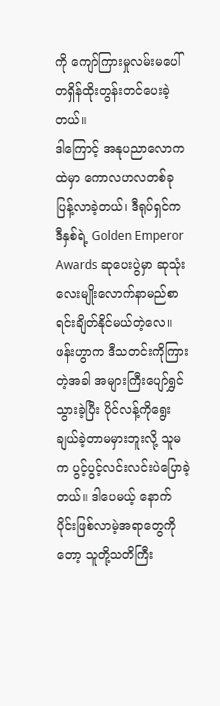ကို ကျော်ကြားမှုလမ်းမပေါ် တရှိန်ထိုးတွန်းတင်ပေးခဲ့တယ်။
ဒါကြောင့် အနုပညာလောကထဲမှာ ကောလဟလတစ်ခုပြန့်လာခဲ့တယ်၊ ဒီရုပ်ရှင်က ဒီနှစ်ရဲ့ Golden Emperor Awards ဆုပေးပွဲမှာ ဆုသုံးလေးမျိုးလောက်နာမည်စာရင်းချိတ်နိုင်မယ်တဲ့လေ။ ဖန်းဟွာက ဒီသတင်းကိုကြားတဲ့အခါ အများကြီးပျော်ရွှင်သွားခဲ့ပြီး ပိုင်လန့်ကိုရွေးချယ်ခဲ့တာမမှားဘူးလို့ သူမက ပွင့်ပွင့်လင်းလင်းပဲပြောခဲ့တယ်။ ဒါပေမယ့် နောက်ပိုင်းဖြစ်လာမဲ့အရာတွေကိုတော့ သူတို့သတိကြီး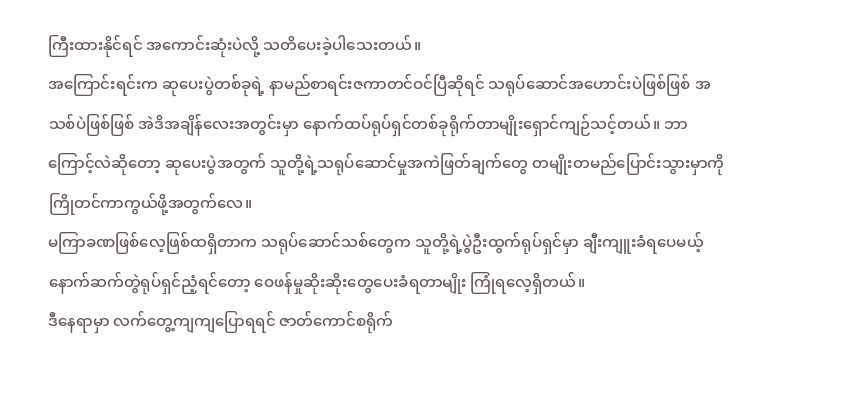ကြီးထားနိုင်ရင် အကောင်းဆုံးပဲလို့ သတိပေးခဲ့ပါသေးတယ်။
အကြောင်းရင်းက ဆုပေးပွဲတစ်ခုရဲ့ နာမည်စာရင်းဇကာတင်ဝင်ပြီဆိုရင် သရုပ်ဆောင်အဟောင်းပဲဖြစ်ဖြစ် အသစ်ပဲဖြစ်ဖြစ် အဲဒိအချိန်လေးအတွင်းမှာ နောက်ထပ်ရုပ်ရှင်တစ်ခုရိုက်တာမျိုးရှောင်ကျဉ်သင့်တယ်။ ဘာကြောင့်လဲဆိုတော့ ဆုပေးပွဲအတွက် သူတို့ရဲ့သရုပ်ဆောင်မှုအကဲဖြတ်ချက်တွေ တမျိုးတမည်ပြောင်းသွားမှာကို ကြိုတင်ကာကွယ်ဖို့အတွက်လေ။
မကြာခဏဖြစ်လေ့ဖြစ်ထရှိတာက သရုပ်ဆောင်သစ်တွေက သူတို့ရဲ့ပွဲဦးထွက်ရုပ်ရှင်မှာ ချီးကျူးခံရပေမယ့် နောက်ဆက်တွဲရုပ်ရှင်ညံ့ရင်တော့ ဝေဖန်မှုဆိုးဆိုးတွေပေးခံရတာမျိုး ကြုံရလေ့ရှိတယ်။
ဒီနေရာမှာ လက်တွေ့ကျကျပြောရရင် ဇာတ်ကောင်စရိုက်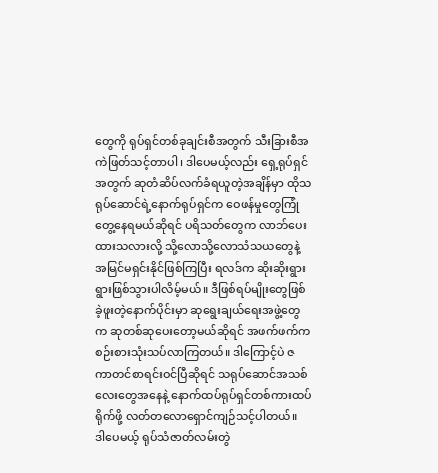တွေကို ရုပ်ရှင်တစ်ခုချင်းစီအတွက် သီးခြားစီအကဲဖြတ်သင့်တာပါ၊ ဒါပေမယ့်လည်း ရှေ့ရုပ်ရှင်အတွက် ဆုတံဆိပ်လက်ခံရယူတဲ့အချိန်မှာ ထိုသရုပ်ဆောင်ရဲ့နောက်ရုပ်ရှင်က ဝေဖန်မှုတွေကြုံတွေ့နေရမယ်ဆိုရင် ပရိသတ်တွေက လာဘ်ပေးထားသလားလို့ သို့လောသို့လောသံသယတွေနဲ့ အမြင်မရှင်းနိုင်ဖြစ်ကြပြီး ရလဒ်က ဆိုးဆိုးရွားရွားဖြစ်သွားပါလိမ့်မယ်။ ဒီဖြစ်ရပ်မျိုးတွေဖြစ်ခဲ့ဖူးတဲ့နောက်ပိုင်းမှာ ဆုရွေးချယ်ရေးအဖွဲ့တွေက ဆုတစ်ဆုပေးတော့မယ်ဆိုရင် အဖက်ဖက်ကစဉ်းစားသုံးသပ်လာကြတယ်။ ဒါကြောင့်ပဲ ဇကာတင်စာရင်းဝင်ပြီဆိုရင် သရုပ်ဆောင်အသစ်လေးတွေအနေနဲ့ နောက်ထပ်ရုပ်ရှင်တစ်ကားထပ်ရိုက်ဖို့ လတ်တလောရှောင်ကျဉ်သင့်ပါတယ်။
ဒါပေမယ့် ရုပ်သံဇာတ်လမ်းတွဲ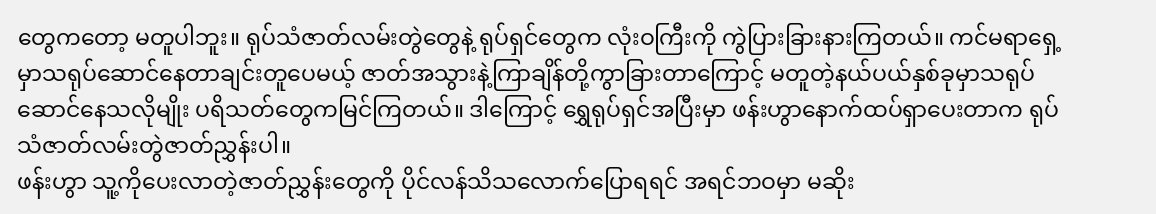တွေကတော့ မတူပါဘူး။ ရုပ်သံဇာတ်လမ်းတွဲတွေနဲ့ ရုပ်ရှင်တွေက လုံးဝကြီးကို ကွဲပြားခြားနားကြတယ်။ ကင်မရာရှေ့မှာသရုပ်ဆောင်နေတာချင်းတူပေမယ့် ဇာတ်အသွားနဲ့ကြာချိန်တို့ကွာခြားတာကြောင့် မတူတဲ့နယ်ပယ်နှစ်ခုမှာသရုပ်ဆောင်နေသလိုမျိုး ပရိသတ်တွေကမြင်ကြတယ်။ ဒါကြောင့် ရွှေရုပ်ရှင်အပြီးမှာ ဖန်းဟွာနောက်ထပ်ရှာပေးတာက ရုပ်သံဇာတ်လမ်းတွဲဇာတ်ညွှန်းပါ။
ဖန်းဟွာ သူ့ကိုပေးလာတဲ့ဇာတ်ညွှန်းတွေကို ပိုင်လန်သိသလောက်ပြောရရင် အရင်ဘဝမှာ မဆိုး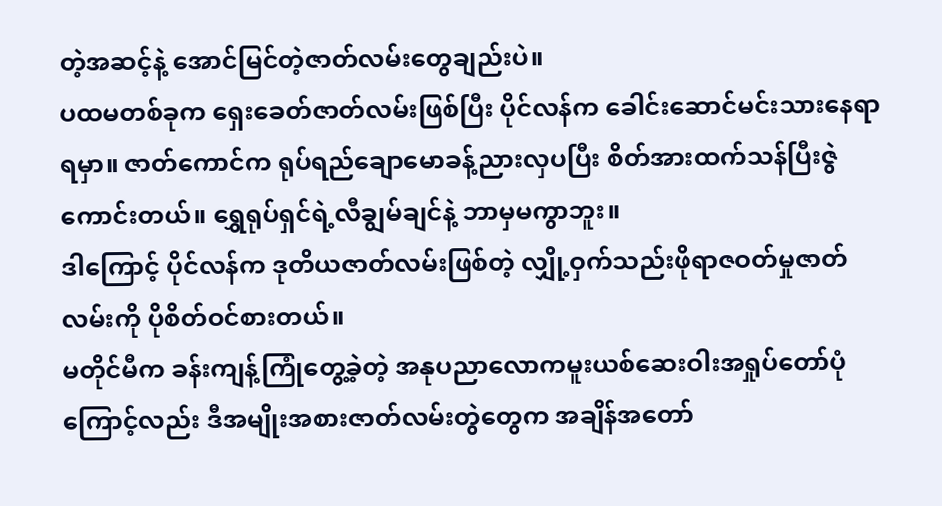တဲ့အဆင့်နဲ့ အောင်မြင်တဲ့ဇာတ်လမ်းတွေချည်းပဲ။
ပထမတစ်ခုက ရှေးခေတ်ဇာတ်လမ်းဖြစ်ပြီး ပိုင်လန်က ခေါင်းဆောင်မင်းသားနေရာရမှာ။ ဇာတ်ကောင်က ရုပ်ရည်ချောမောခန့်ညားလှပပြီး စိတ်အားထက်သန်ပြီးဇွဲကောင်းတယ်။ ရွှေရုပ်ရှင်ရဲ့လီချွမ်ချင်နဲ့ ဘာမှမကွာဘူး။
ဒါကြောင့် ပိုင်လန်က ဒုတိယဇာတ်လမ်းဖြစ်တဲ့ လျှို့ဝှက်သည်းဖိုရာဇဝတ်မှုဇာတ်လမ်းကို ပိုစိတ်ဝင်စားတယ်။
မတိုင်မီက ခန်းကျန့်ကြုံတွေ့ခဲ့တဲ့ အနုပညာလောကမူးယစ်ဆေးဝါးအရှုပ်တော်ပုံကြောင့်လည်း ဒီအမျိုးအစားဇာတ်လမ်းတွဲတွေက အချိန်အတော်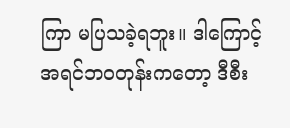ကြာ မပြသခဲ့ရဘူး။ ဒါကြောင့် အရင်ဘဝတုန်းကတော့ ဒီစီး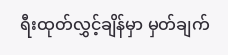ရီးထုတ်လွှင့်ချိန်မှာ မှတ်ချက်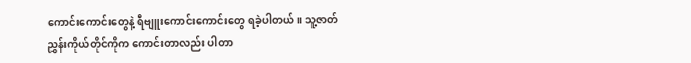ကောင်းကောင်းတွေနဲ့ ရီဗျူးကောင်းကောင်းတွေ ရခဲ့ပါတယ်။ သူ့ဇာတ်ညွှန်းကိုယ်တိုင်ကိုက ကောင်းတာလည်း ပါတာ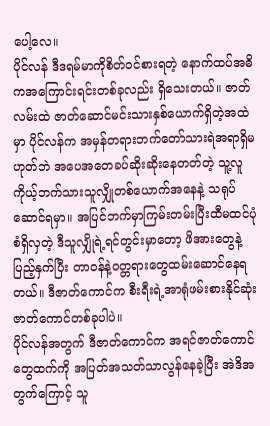ပေါ့လေ။
ပိုင်လန် ဒီဒရမ်မာကိုစိတ်ဝင်စားရတဲ့ နောက်ထပ်အဓိကအကြောင်းရင်းတစ်ခုလည်း ရှိသေးတယ်။ ဇာတ်လမ်းထဲ ဇာတ်ဆောင်မင်းသားနှစ်ယောက်ရှိတဲ့အထဲမှာ ပိုင်လန်က အမှန်တရားဘက်တော်သားရဲအရာရှိမဟုတ်ဘဲ အပေအတေခပ်ဆိုးဆိုးနေတတ်တဲ့ သူ့လူကိုယ့်ဘက်သားသူလျှိုတစ်ယောက်အနေနဲ့ သရုပ်ဆောင်ရမှာ။ အပြင်ဘက်မှာကြမ်းတမ်းပြီးထီမထင်ပုံစံရှိလှတဲ့ ဒီသူလျှိုရဲ့ရင်တွင်းမှာတော့ ဖိအားတွေနဲ့ပြည့်နှက်ပြီး တာဝန်နဲ့ဝတ္တရားတွေထမ်းဆောင်နေရတယ်။ ဒီဇာတ်ကောင်က စီးရီးရဲ့အာရုံဖမ်းစားနိုင်ဆုံးဇာတ်ကောင်တစ်ခုပါပဲ။
ပိုင်လန်အတွက် ဒီဇာတ်ကောင်က အရင်ဇာတ်ကောင်တွေထက်ကို အပြတ်အသတ်သာလွန်နေခဲ့ပြီး အဲဒိအတွက်ကြောင့် သူ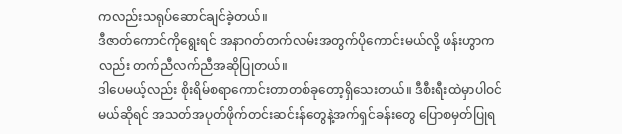ကလည်းသရုပ်ဆောင်ချင်ခဲ့တယ်။
ဒီဇာတ်ကောင်ကိုရွေးရင် အနာဂတ်တက်လမ်းအတွက်ပိုကောင်းမယ်လို့ ဖန်းဟွာကလည်း တက်ညီလက်ညီအဆိုပြုတယ်။
ဒါပေမယ့်လည်း စိုးရိမ်စရာကောင်းတာတစ်ခုတော့ရှိသေးတယ်။ ဒီစီးရီးထဲမှာပါဝင်မယ်ဆိုရင် အသတ်အပုတ်ဖိုက်တင်းဆင်းန်တွေနဲ့အက်ရှင်ခန်းတွေ ပြောစမှတ်ပြုရ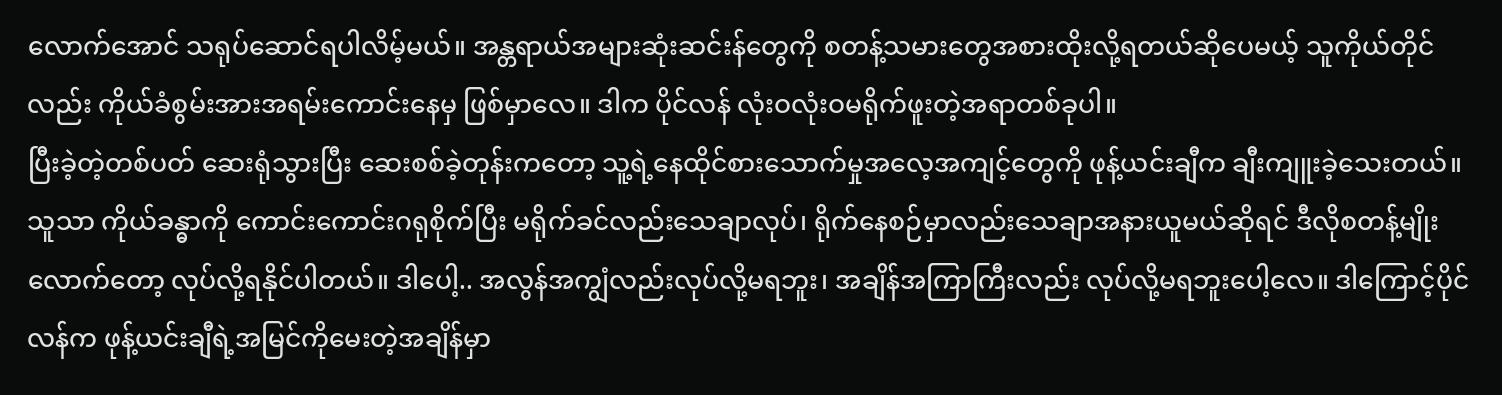လောက်အောင် သရုပ်ဆောင်ရပါလိမ့်မယ်။ အန္တရာယ်အများဆုံးဆင်းန်တွေကို စတန့်သမားတွေအစားထိုးလို့ရတယ်ဆိုပေမယ့် သူကိုယ်တိုင်လည်း ကိုယ်ခံစွမ်းအားအရမ်းကောင်းနေမှ ဖြစ်မှာလေ။ ဒါက ပိုင်လန် လုံးဝလုံးဝမရိုက်ဖူးတဲ့အရာတစ်ခုပါ။
ပြီးခဲ့တဲ့တစ်ပတ် ဆေးရုံသွားပြီး ဆေးစစ်ခဲ့တုန်းကတော့ သူ့ရဲ့နေထိုင်စားသောက်မှုအလေ့အကျင့်တွေကို ဖုန့်ယင်းချီက ချီးကျူးခဲ့သေးတယ်။
သူသာ ကိုယ်ခန္ဓာကို ကောင်းကောင်းဂရုစိုက်ပြီး မရိုက်ခင်လည်းသေချာလုပ်၊ ရိုက်နေစဉ်မှာလည်းသေချာအနားယူမယ်ဆိုရင် ဒီလိုစတန့်မျိုးလောက်တော့ လုပ်လို့ရနိုင်ပါတယ်။ ဒါပေါ့.. အလွန်အကျွံလည်းလုပ်လို့မရဘူး၊ အချိန်အကြာကြီးလည်း လုပ်လို့မရဘူးပေါ့လေ။ ဒါကြောင့်ပိုင်လန်က ဖုန့်ယင်းချီရဲ့အမြင်ကိုမေးတဲ့အချိန်မှာ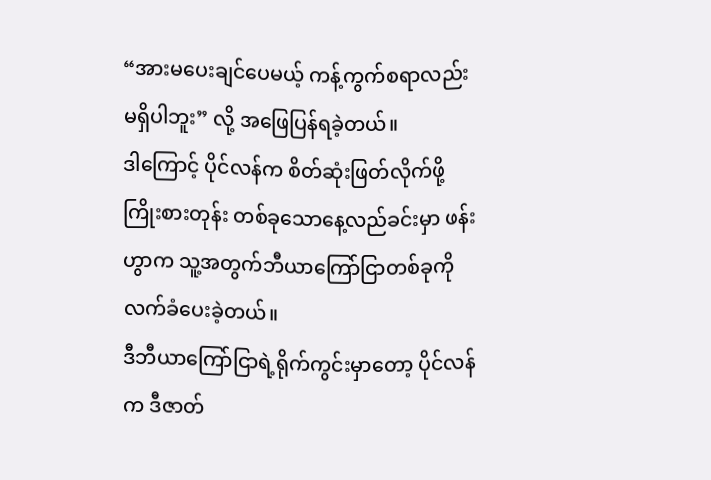“အားမပေးချင်ပေမယ့် ကန့်ကွက်စရာလည်း မရှိပါဘူး” လို့ အဖြေပြန်ရခဲ့တယ်။
ဒါကြောင့် ပိုင်လန်က စိတ်ဆုံးဖြတ်လိုက်ဖို့ကြိုးစားတုန်း တစ်ခုသောနေ့လည်ခင်းမှာ ဖန်းဟွာက သူ့အတွက်ဘီယာကြော်ငြာတစ်ခုကို လက်ခံပေးခဲ့တယ်။
ဒီဘီယာကြော်ငြာရဲ့ရိုက်ကွင်းမှာတော့ ပိုင်လန်က ဒီဇာတ်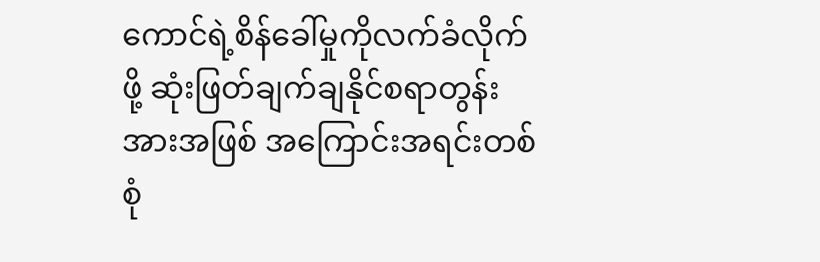ကောင်ရဲ့စိန်ခေါ်မှုကိုလက်ခံလိုက်ဖို့ ဆုံးဖြတ်ချက်ချနိုင်စရာတွန်းအားအဖြစ် အကြောင်းအရင်းတစ်စုံ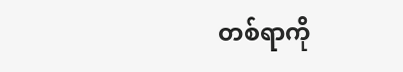တစ်ရာကို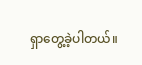ရှာတွေ့ခဲ့ပါတယ်။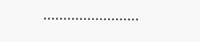……………………